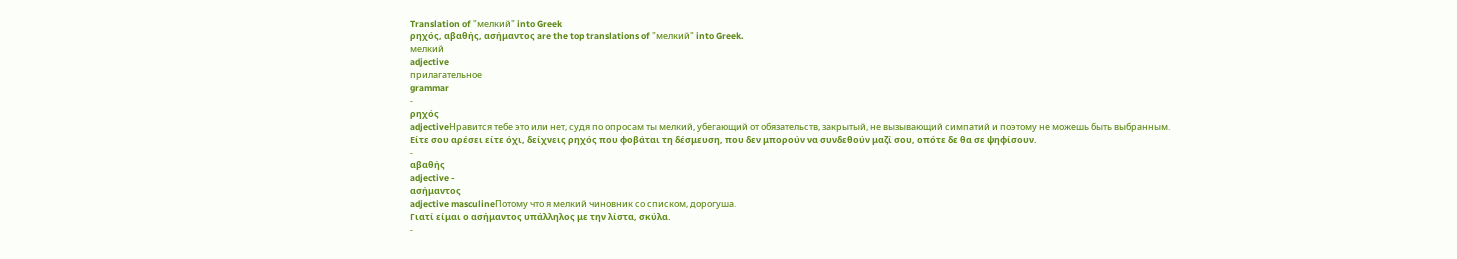Translation of "мелкий" into Greek
ρηχός, αβαθής, ασήμαντος are the top translations of "мелкий" into Greek.
мелкий
adjective
прилагательное
grammar
-
ρηχός
adjectiveНравится тебе это или нет, судя по опросам ты мелкий, убегающий от обязательств, закрытый, не вызывающий симпатий и поэтому не можешь быть выбранным.
Είτε σου αρέσει είτε όχι, δείχνεις ρηχός που φοβάται τη δέσμευση, που δεν μπορούν να συνδεθούν μαζί σου, οπότε δε θα σε ψηφίσουν.
-
αβαθής
adjective -
ασήμαντος
adjective masculineПотому что я мелкий чиновник со списком, дорогуша.
Γιατί είμαι ο ασήμαντος υπάλληλος με την λίστα, σκύλα.
-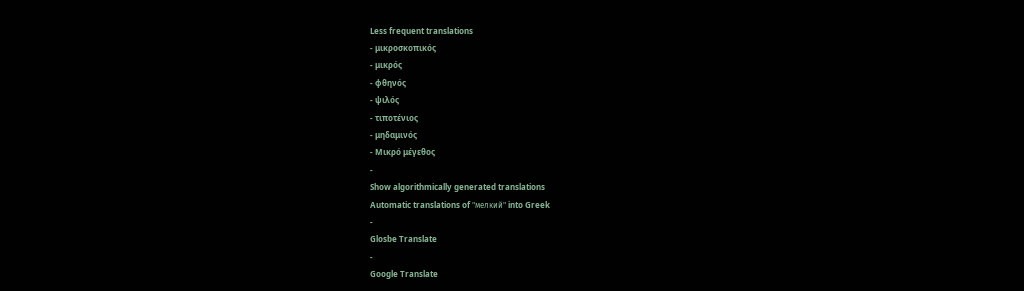Less frequent translations
- μικροσκοπικός
- μικρός
- φθηνός
- ψιλός
- τιποτένιος
- μηδαμινός
- Μικρό μέγεθος
-
Show algorithmically generated translations
Automatic translations of "мелкий" into Greek
-
Glosbe Translate
-
Google Translate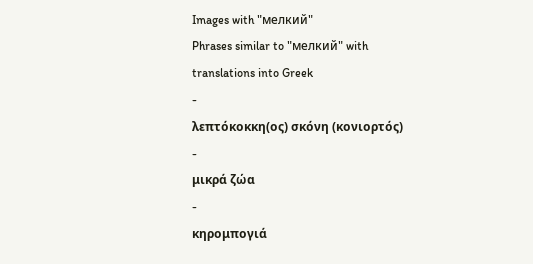Images with "мелкий"
Phrases similar to "мелкий" with translations into Greek
-
λεπτόκοκκη(ος) σκόνη (κονιορτός)
-
μικρά ζώα
-
κηρομπογιά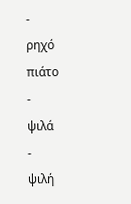-
ρηχό πιάτο
-
ψιλά
-
ψιλή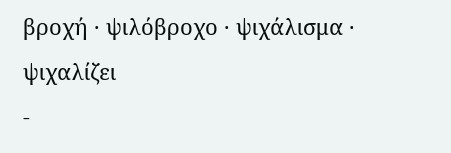βροχή · ψιλόβροχο · ψιχάλισμα · ψιχαλίζει
-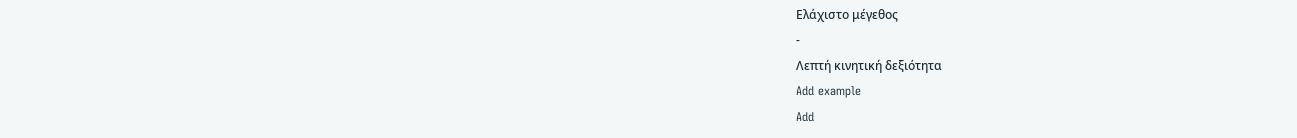Ελάχιστο μέγεθος
-
Λεπτή κινητική δεξιότητα
Add example
Add